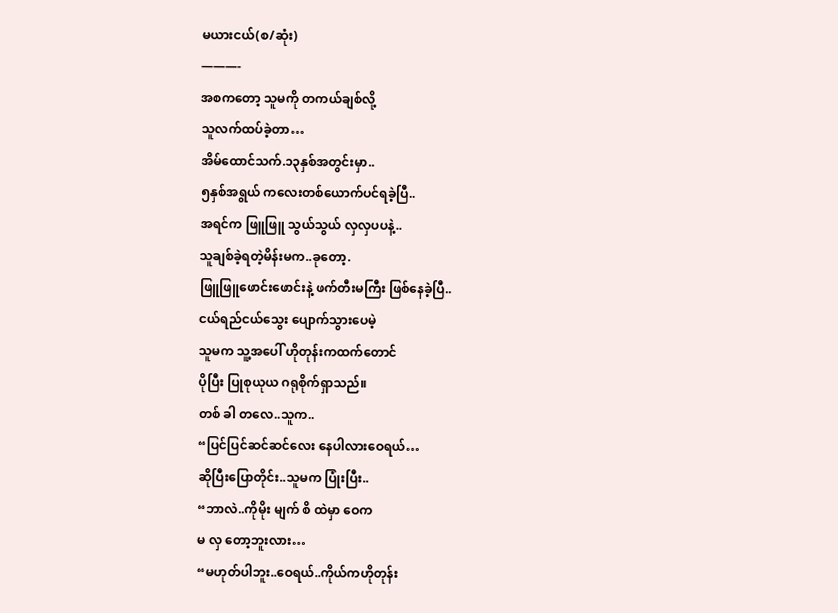မယားငယ်(စ/ဆုံး)
———-
အစကတော့ သူမကို တကယ်ချစ်လို့
သူလက်ထပ်ခဲ့တာ…
အိမ်ထောင်သက်.၁၃နှစ်အတွင်းမှာ..
၅နှစ်အရွယ် ကလေးတစ်ယောက်ပင်ရခဲ့ပြီ..
အရင်က ဖြူဖြူ သွယ်သွယ် လှလှပပနဲ့..
သူချစ်ခဲ့ရတဲ့မိန်းမက..ခုတော့.
ဖြူဖြူဖောင်းဖောင်းနဲ့ ဖက်တီးမကြီး ဖြစ်နေခဲ့ပြီ..
ငယ်ရည်ငယ်သွေး ပျောက်သွားပေမဲ့
သူမက သူ့အပေါ် ဟိုတုန်းကထက်တောင်
ပိုပြီး ပြုစုယုယ ဂရုစိုက်ရှာသည်။
တစ် ခါ တလေ..သူက..
“ပြင်ပြင်ဆင်ဆင်လေး နေပါလားဝေရယ်…
ဆိုပြီးပြောတိုင်း..သူမက ပြုံးပြီး..
“ဘာလဲ..ကိုမိုး မျက် စိ ထဲမှာ ဝေက
မ လှ တော့ဘူးလား…
“မဟုတ်ပါဘူး..ဝေရယ်..ကိုယ်ကဟိုတုန်း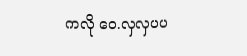ကလို ဝေ.လှလှပပ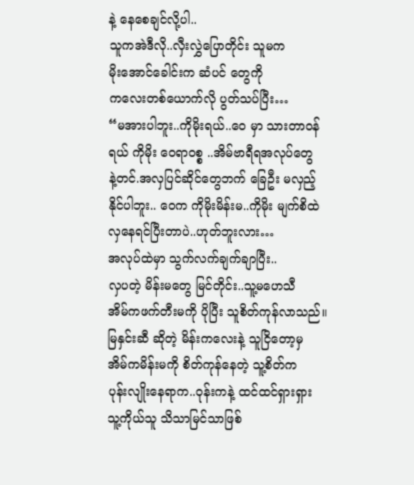နဲ့ နေစေချင်လို့ပါ..
သူကအဲဒီလို..လှီးလွှဲပြောတိုင်း သူမက
မိုးအောင်ခေါင်းက ဆံပင် တွေကို
ကလေးတစ်ယောက်လို ပွတ်သပ်ပြီး…
“မအားပါဘူး..ကိုမိုးရယ်..ဝေ မှာ သားတာဝန်
ရယ် ကိုမိုး ဝေရာဝစ္စ ..အိမ်ဗာရီရအလုပ်တွေ
နဲ့တင်.အလှပြင်ဆိုင်တွေဘက် ခြေဦး မလှည့်
နိုင်ပါဘူး.. ဝေက ကိုမိုးမိန်းမ..ကိုမိုး မျက်စိထဲ
လှနေရင်ပြီးတာပဲ..ဟုတ်ဘူးလား…
အလုပ်ထဲမှာ သွက်လက်ချက်ချာပြီး..
လှပတဲ့ မိန်းမတွေ မြင်တိုင်း..သူ့မဟေသီ
အိမ်ကဖက်တီးမကို ပိုပြီး သူစိတ်ကုန်လာသည်။
မြနှင်းဆီ ဆိုတဲ့ မိန်းကလေးနဲ့ သူငြိတော့မှ
အိမ်ကမိန်းမကို စိတ်ကုန်နေတဲ့ သူ့စိတ်က
ပုန်းလျိုးနေရာက..ဝုန်းကနဲ့ ထင်ထင်ရှားရှား
သူ့ကိုယ်သူ သိသာမြင်သာဖြစ်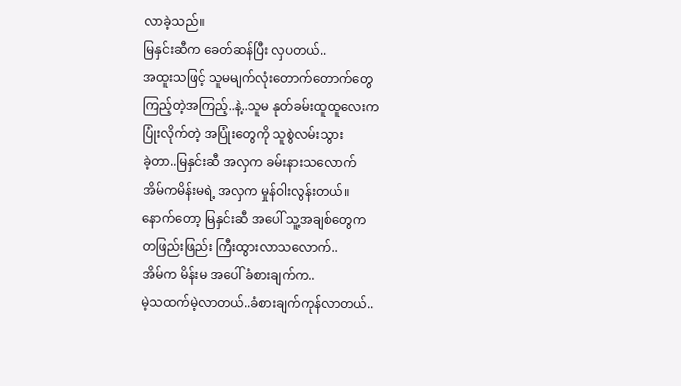လာခဲ့သည်။
မြနှင်းဆီက ခေတ်ဆန်ပြီး လှပတယ်..
အထူးသဖြင့် သူမမျက်လုံးတောက်တောက်တွေ
ကြည့်တဲ့အကြည့်..နဲ့..သူမ နုတ်ခမ်းထူထူလေးက
ပြုံးလိုက်တဲ့ အပြုံးတွေကို သူစွဲလမ်းသွား
ခဲ့တာ..မြနှင်းဆီ အလှက ခမ်းနားသလောက်
အိမ်ကမိန်းမရဲ့ အလှက မှုန်ဝါးလွန်းတယ်။
နောက်တော့ မြနှင်းဆီ အပေါ် သူ့အချစ်တွေက
တဖြည်းဖြည်း ကြီးထွားလာသလောက်..
အိမ်က မိန်းမ အပေါ် ခံစားချက်က..
မဲ့သထက်မဲ့လာတယ်..ခံစားချက်ကုန်လာတယ်..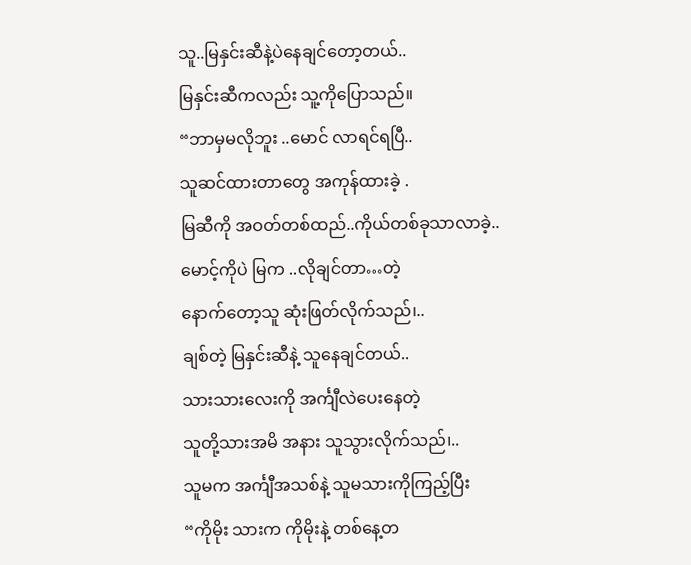သူ..မြနှင်းဆီနဲ့ပဲနေချင်တော့တယ်..
မြနှင်းဆီကလည်း သူ့ကိုပြောသည်။
“ဘာမှမလိုဘူး ..မောင် လာရင်ရပြီ..
သူဆင်ထားတာတွေ အကုန်ထားခဲ့ .
မြဆီကို အဝတ်တစ်ထည်..ကိုယ်တစ်ခုသာလာခဲ့..
မောင့်ကိုပဲ မြက ..လိုချင်တာ…တဲ့
နောက်တော့သူ ဆုံးဖြတ်လိုက်သည်၊..
ချစ်တဲ့ မြနှင်းဆီနဲ့ သူနေချင်တယ်..
သားသားလေးကို အင်္ကျီလဲပေးနေတဲ့
သူတို့သားအမိ အနား သူသွားလိုက်သည်၊..
သူမက အင်္ကျီအသစ်နဲ့ သူမသားကိုကြည့်ပြီး
“ကိုမိုး သားက ကိုမိုးနဲ့ တစ်နေ့တ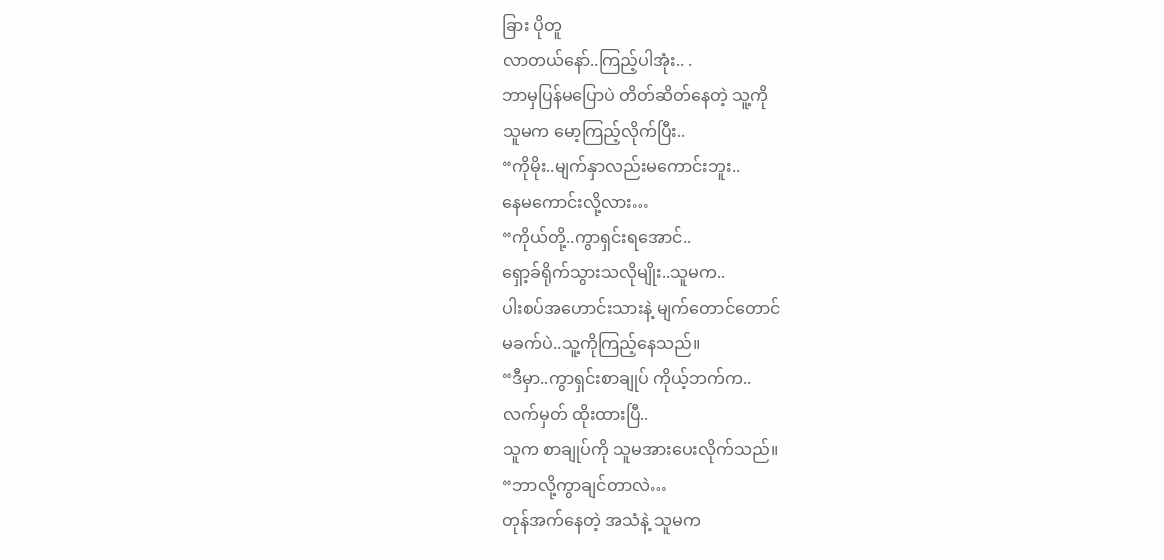ခြား ပိုတူ
လာတယ်နော်..ကြည့်ပါအုံး.. .
ဘာမှပြန်မပြောပဲ တိတ်ဆိတ်နေတဲ့ သူ့ကို
သူမက မော့ကြည့်လိုက်ပြီး..
“ကိုမိုး..မျက်နှာလည်းမကောင်းဘူး..
နေမကောင်းလို့လား…
“ကိုယ်တို့..ကွာရှင်းရအောင်..
ရှော့ခ်ရိုက်သွားသလိုမျိုး..သူမက..
ပါးစပ်အဟောင်းသားနဲ့ မျက်တောင်တောင်
မခက်ပဲ..သူ့ကိုကြည့်နေသည်။
“ဒီမှာ..ကွာရှင်းစာချုပ် ကိုယ့်ဘက်က..
လက်မှတ် ထိုးထားပြီ..
သူက စာချုပ်ကို သူမအားပေးလိုက်သည်။
“ဘာလို့ကွာချင်တာလဲ…
တုန်အက်နေတဲ့ အသံနဲ့ သူမက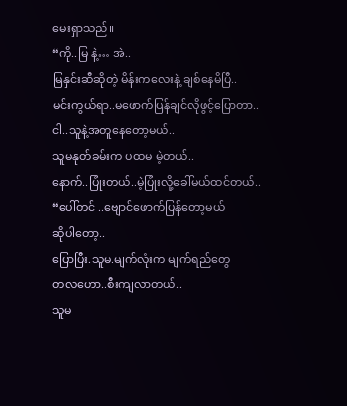မေးရှာသည်။
“ကို..မြ နဲ့… အဲ..
မြနှင်းဆီဆိုတဲ့ မိန်းကလေးနဲ့ ချစ်နေမိပြီ..
မင်းကွယ်ရာ..မဖောက်ပြန်ချင်လိုဖွင့်ပြောတာ..
ငါ..သူနဲ့အတူနေတော့မယ်..
သူမနုတ်ခမ်းက ပထမ မဲ့တယ်..
နောက်..ပြုံးတယ်..မဲ့ပြုံးလို့ခေါ်မယ်ထင်တယ်..
“ပေါ်တင် ..ဗျောင်ဖောက်ပြန်တော့မယ်
ဆိုပါတော့..
ပြောပြီး.သူမ.မျက်လုံးက မျက်ရည်တွေ
တလဟော..စီးကျလာတယ်..
သူမ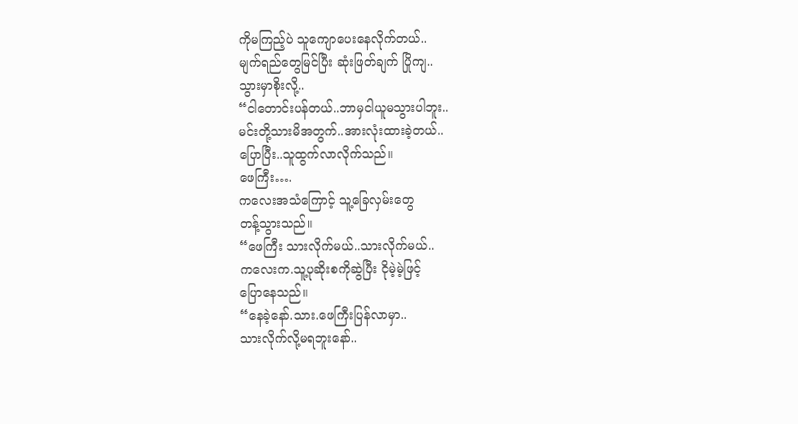ကိုမကြည့်ပဲ သူကျောပေးနေလိုက်တယ်..
မျက်ရည်တွေမြင်ပြီး ဆုံးဖြတ်ချက် ပြိုကျ..
သွားမှာစိုးလို့..
“ငါတောင်းပန်တယ်..ဘာမှငါယူမသွားပါဘူး..
မင်းတို့သားမိအတွက်..အားလုံးထားခဲ့တယ်..
ပြောပြီး..သူထွက်လာလိုက်သည်။
ဖေကြီး….
ကလေးအသံကြောင့် သူ့ခြေလှမ်းတွေ
တန့်သွားသည်။
“ဖေကြီး သားလိုက်မယ်..သားလိုက်မယ်..
ကလေးက.သူ့ပုဆိုးစကိုဆွဲပြီး ငိုမဲ့မဲ့ဖြင့်
ပြောနေသည်။
“နေခဲ့နော်.သား.ဖေကြီးပြန်လာမှာ..
သားလိုက်လို့မရဘူးနော်..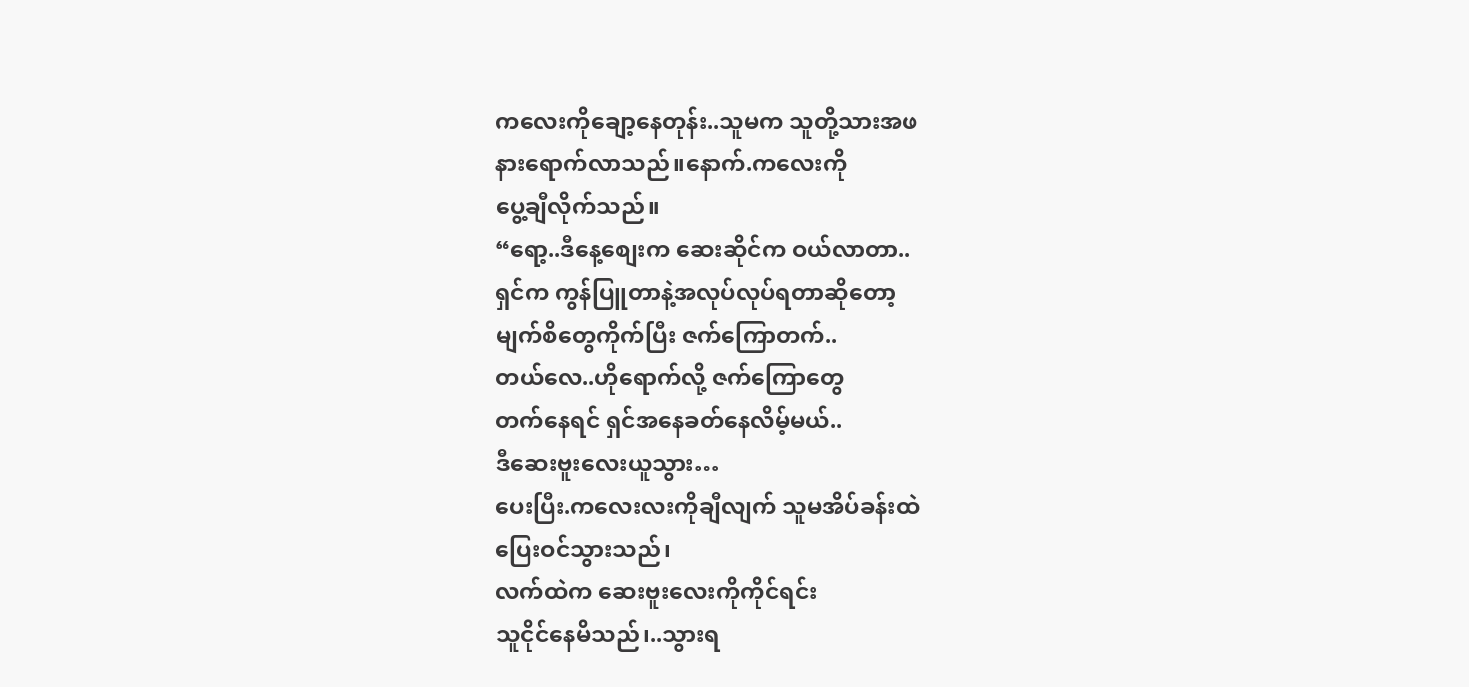ကလေးကိုချော့နေတုန်း..သူမက သူတို့သားအဖ
နားရောက်လာသည်။နောက်.ကလေးကို
ပွေ့ချီလိုက်သည်။
“ရော့..ဒီနေ့စျေးက ဆေးဆိုင်က ဝယ်လာတာ..
ရှင်က ကွန်ပြူတာနဲ့အလုပ်လုပ်ရတာဆိုတော့
မျက်စိတွေကိုက်ပြီး ဇက်ကြောတက်..
တယ်လေ..ဟိုရောက်လို့ ဇက်ကြောတွေ
တက်နေရင် ရှင်အနေခတ်နေလိမ့်မယ်..
ဒီဆေးဗူးလေးယူသွား…
ပေးပြီး.ကလေးလးကိုချီလျက် သူမအိပ်ခန်းထဲ
ပြေးဝင်သွားသည်၊
လက်ထဲက ဆေးဗူးလေးကိုကိုင်ရင်း
သူငိုင်နေမိသည်၊..သွားရ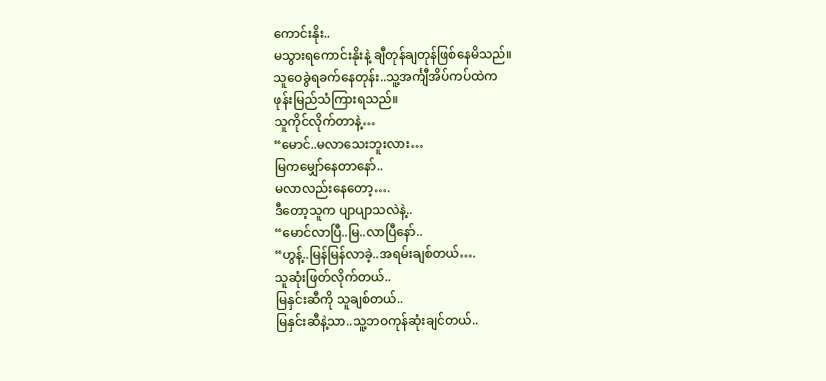ကောင်းနိုး..
မသွားရကောင်းနိုးနဲ့ ချီတုန်ချတုန်ဖြစ်နေမိသည်။
သူဝေခွဲရခက်နေတုန်း..သူ့အင်္ကျီအိပ်ကပ်ထဲက
ဖုန်းမြည်သံကြားရသည်။
သူကိုင်လိုက်တာနဲ့…
“မောင်..မလာသေးဘူးလား…
မြကမျှော်နေတာနော်..
မလာလည်းနေတော့….
ဒီတော့သူက ပျာပျာသလဲနဲ့..
“မောင်လာပြီ..မြ..လာပြီနော်..
“ဟွန့်..မြန်မြန်လာခဲ့..အရမ်းချစ်တယ်….
သူဆုံးဖြတ်လိုက်တယ်..
မြနှင်းဆီကို သူချစ်တယ်..
မြနှင်းဆီနဲ့သာ..သူ့ဘဝကုန်ဆုံးချင်တယ်..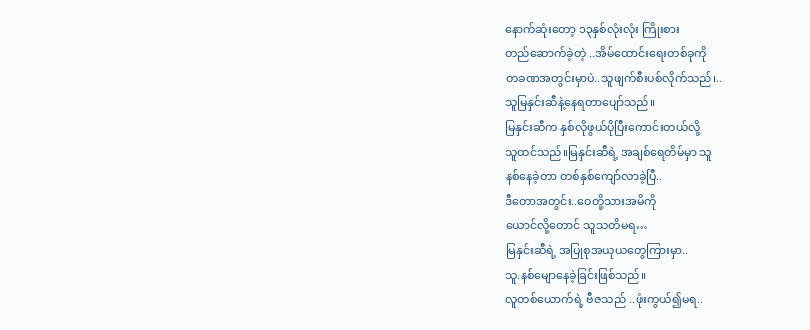နောက်ဆုံးတော့ ၁၃နှစ်လုံးလုံး ကြိုးစား
တည်ဆောက်ခဲ့တဲ့ ..အိမ်ထောင်းရေးတစ်ခုကို
တခဏအတွင်းမှာပဲ..သူဖျက်စီးပစ်လိုက်သည်၊..
သူမြနှင်းဆီနဲ့နေရတာပျော်သည်။
မြနှင်းဆီက နှစ်လိုဖွယ်ပိုပြီးကောင်းတယ်လို့
သူထင်သည်။မြနှင်းဆီရဲ့ အချစ်ရေတိမ်မှာ သူ
နစ်နေခဲ့တာ တစ်နှစ်ကျော်လာခဲ့ပြီ..
ဒီတောအတွင်း..ဝေတို့သားအမိကို
ယောင်လို့တောင် သူသတိမရ…
မြနှင်းဆီရဲ့ အပြုစုအယုယတွေကြားမှာ..
သူ.နစ်မျောနေခဲ့ခြင်းဖြစ်သည်။
လူတစ်ယောက်ရဲ့ ဗီဇသည် ..ဖုံးကွယ်၍မရ..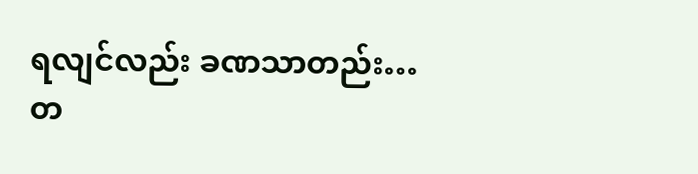ရလျင်လည်း ခဏသာတည်း…
တ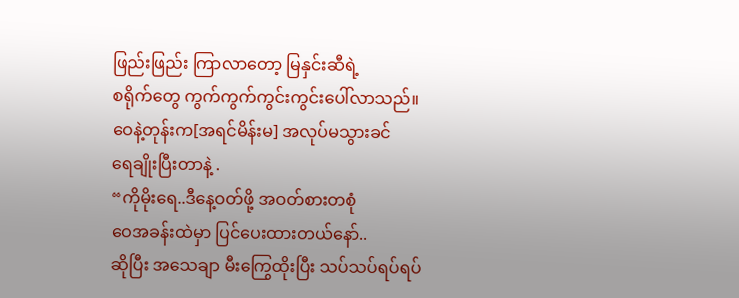ဖြည်းဖြည်း ကြာလာတော့ မြနှင်းဆီရဲ့
စရိုက်တွေ ကွက်ကွက်ကွင်းကွင်းပေါ်လာသည်။
ဝေနဲ့တုန်းက[အရင်မိန်းမ] အလုပ်မသွားခင်
ရေချိုးပြီးတာနဲ့ .
“ကိုမိုးရေ..ဒီနေ့ဝတ်ဖို့ အဝတ်စားတစုံ
ဝေအခန်းထဲမှာ ပြင်ပေးထားတယ်နော်..
ဆိုပြီး အသေချာ မီးကြွေထိုးပြီး သပ်သပ်ရပ်ရပ်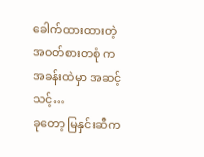ခေါက်ထားထားတဲ့ အဝတ်စားတစုံ က
အခန်းထဲမှာ အဆင့်သင့်…
ခုတော့ မြနှင်းဆီက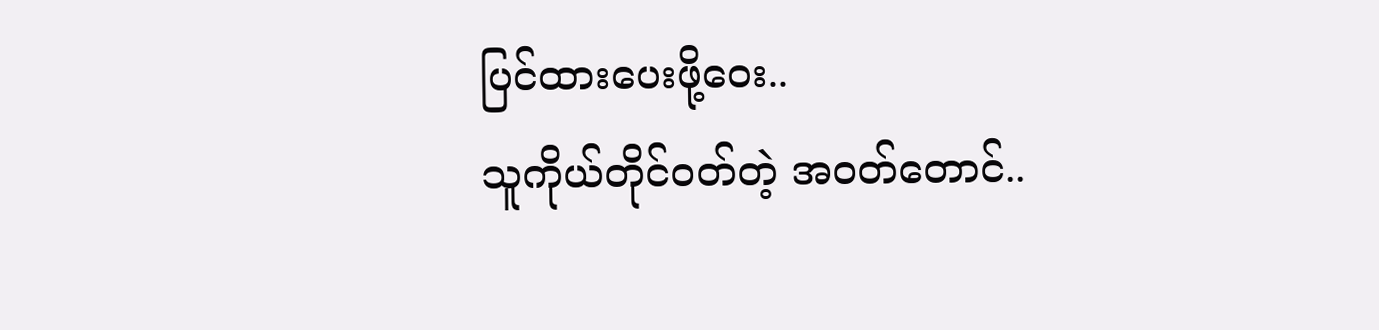ပြင်ထားပေးဖို့ဝေး..
သူကိုယ်တိုင်ဝတ်တဲ့ အဝတ်တောင်..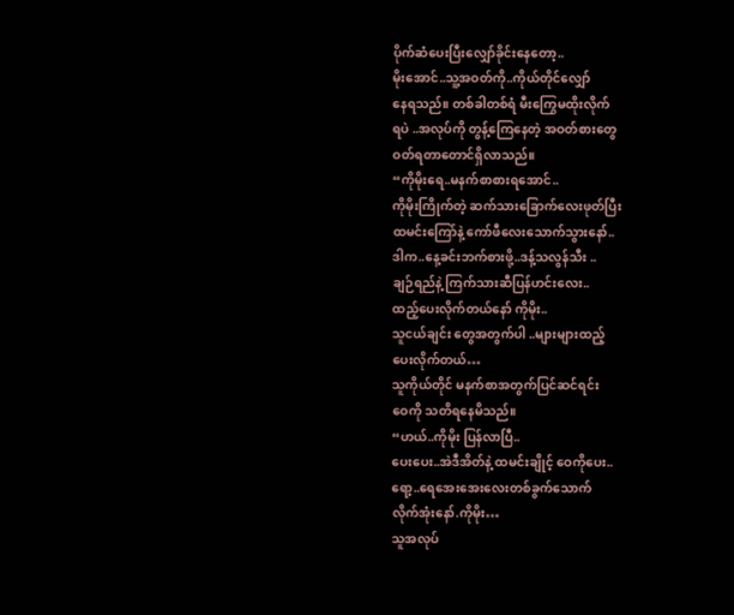ပိုက်ဆံပေးပြီးလျှော်ခိုင်းနေတော့..
မိုးအောင်..သူ့အဝတ်ကို..ကိုယ်တိုင်လျှော်
နေရသည်။ တစ်ခါတစ်ရံ မီးကြွေမထိုးလိုက်
ရပဲ ..အလုပ်ကို တွန့်ကြေနေတဲ့ အဝတ်စားတွေ
ဝတ်ရတာတောင်ရှိလာသည်။
“ကိုမိုးရေ..မနက်စာစားရအောင်..
ကိုမိုးကြိုက်တဲ့ ဆက်သားခြောက်လေးဖုတ်ပြီး
ထမင်းကြော်နဲ့ ကော်ဖီလေးသောက်သွားနော်..
ဒါက..နေ့ခင်းဘက်စားဖို့..ဒန့်သလွန်သီး ..
ချဉ်ရည်နဲ့ ကြက်သားဆီပြန်ဟင်းလေး..
ထည့်ပေးလိုက်တယ်နော် ကိုမိုး..
သူငယ်ချင်း တွေအတွက်ပါ ..များများထည့်
ပေးလိုက်တယ်…
သူကိုယ်တိုင် မနက်စာအတွက်ပြင်ဆင်ရင်း
ဝေကို သတိရနေမိသည်။
“ဟယ်..ကိုမိုး ပြန်လာပြီ..
ပေးပေး..အဲဒီအိတ်နဲ့ ထမင်းချိုင့် ဝေကိုပေး..
ရော့..ရေအေးအေးလေးတစ်ခွက်သောက်
လိုက်အုံးနော်.ကိုမိုး…
သူအလုပ်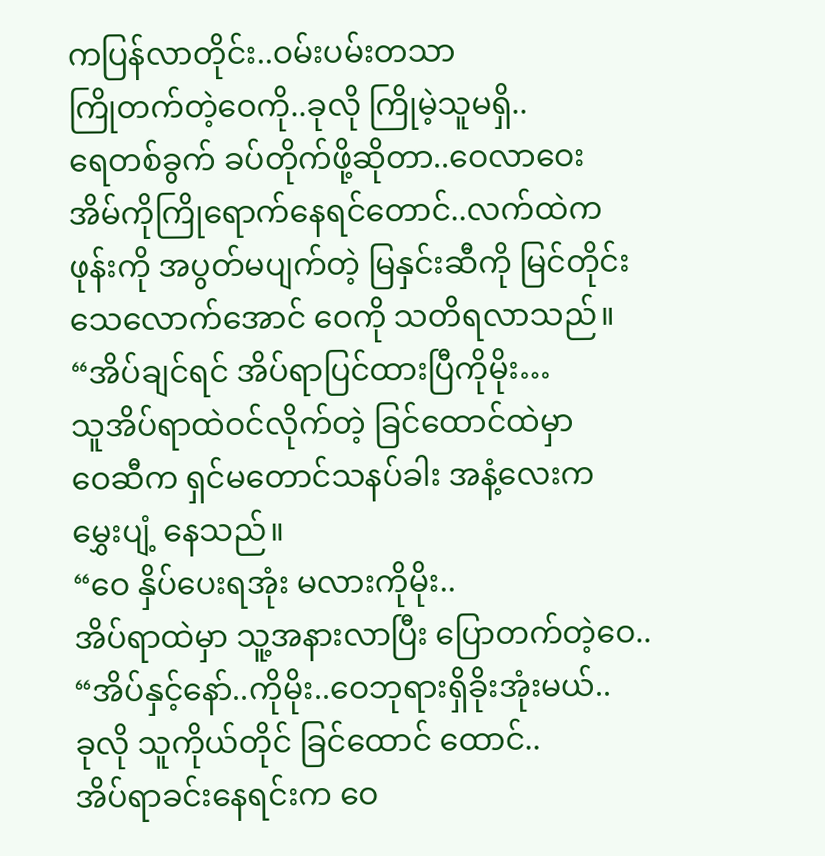ကပြန်လာတိုင်း..ဝမ်းပမ်းတသာ
ကြိုတက်တဲ့ဝေကို..ခုလို ကြိုမဲ့သူမရှိ..
ရေတစ်ခွက် ခပ်တိုက်ဖို့ဆိုတာ..ဝေလာဝေး
အိမ်ကိုကြိုရောက်နေရင်တောင်..လက်ထဲက
ဖုန်းကို အပွတ်မပျက်တဲ့ မြနှင်းဆီကို မြင်တိုင်း
သေလောက်အောင် ဝေကို သတိရလာသည်။
“အိပ်ချင်ရင် အိပ်ရာပြင်ထားပြီကိုမိုး…
သူအိပ်ရာထဲဝင်လိုက်တဲ့ ခြင်ထောင်ထဲမှာ
ဝေဆီက ရှင်မတောင်သနပ်ခါး အနံ့လေးက
မွှေးပျံ့ နေသည်။
“ဝေ နှိပ်ပေးရအုံး မလားကိုမိုး..
အိပ်ရာထဲမှာ သူ့အနားလာပြီး ပြောတက်တဲ့ဝေ..
“အိပ်နှင့်နော်..ကိုမိုး..ဝေဘုရားရှိခိုးအုံးမယ်..
ခုလို သူကိုယ်တိုင် ခြင်ထောင် ထောင်..
အိပ်ရာခင်းနေရင်းက ဝေ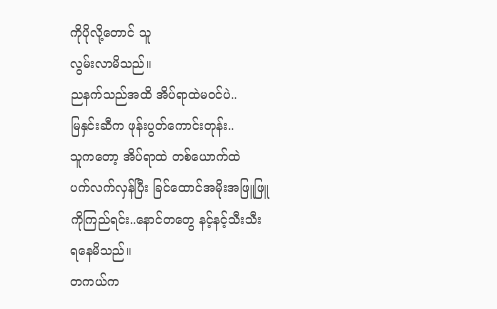ကိုပိုလို့တောင် သူ
လွမ်းလာမိသည်။
ညနက်သည်အထိ အိပ်ရာထဲမဝင်ပဲ..
မြနှင်းဆီက ဖုန်းပွတ်ကောင်းတုန်း..
သူကတော့ အိပ်ရာထဲ တစ်ယောက်ထဲ
ပက်လက်လှန်ပြီး ခြင်ထောင်အမိုးအဖြူဖြူ
ကိုကြည်ရင်း..နောင်တတွေ နင့်နင့်သီးသီး
ရနေမိသည်။
တကယ်က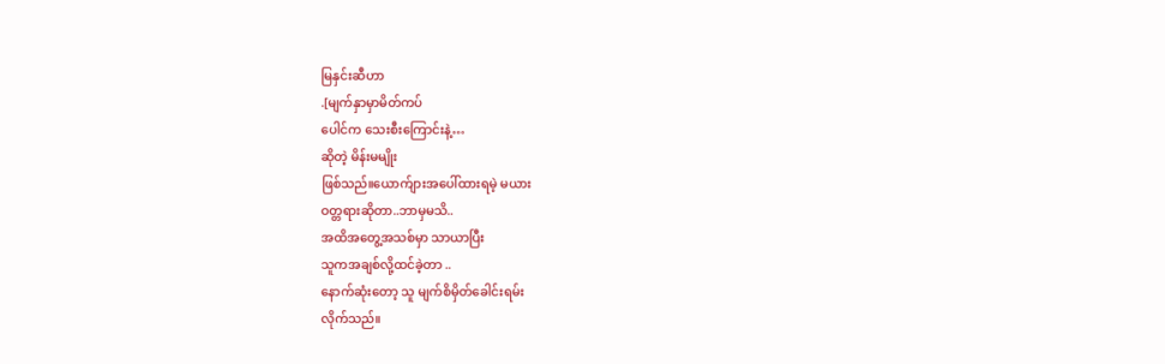မြနှင်းဆီဟာ
.[မျက်နှာမှာမိတ်ကပ်
ပေါင်က သေးစီးကြောင်းနဲ့…
ဆိုတဲ့ မိန်းမမျိုး
ဖြစ်သည်။ယောက်ျားအပေါ်ထားရမဲ့ မယား
ဝတ္တရားဆိုတာ..ဘာမှမသိ..
အထိအတွေ့အသစ်မှာ သာယာပြီး
သူကအချစ်လို့ထင်ခဲ့တာ ..
နောက်ဆုံးတော့ သူ မျက်စိမှိတ်ခေါင်းရမ်း
လိုက်သည်။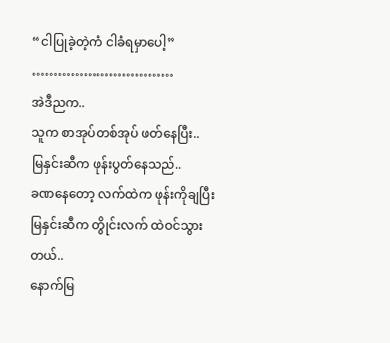“ငါပြုခဲ့တဲ့ကံ ငါခံရမှာပေါ့”
……………………………
အဲဒီညက..
သူက စာအုပ်တစ်အုပ် ဖတ်နေပြီး..
မြနှင်းဆီက ဖုန်းပွတ်နေသည်..
ခဏနေတော့ လက်ထဲက ဖုန်းကိုချပြီး
မြနှင်းဆီက တွိုင်းလက် ထဲဝင်သွားတယ်..
နောက်မြ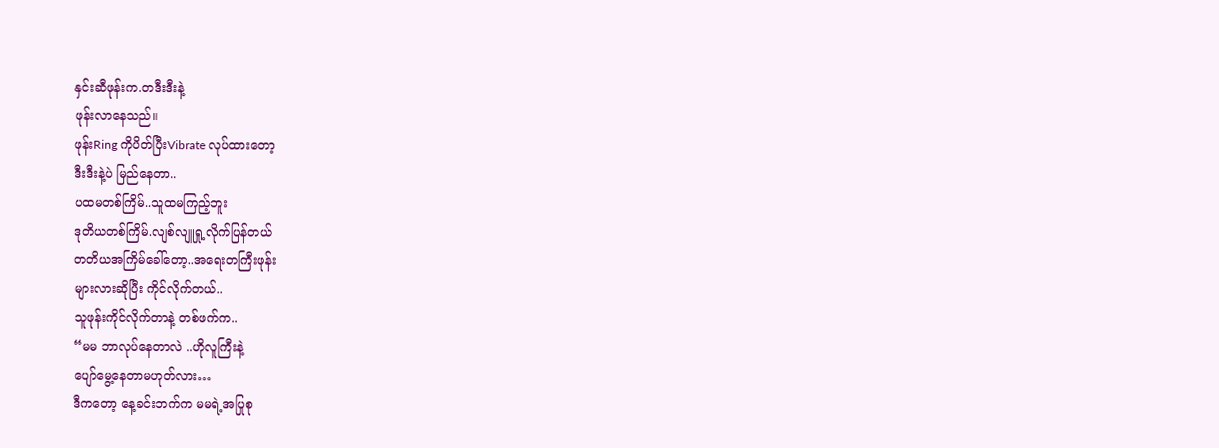နှင်းဆီဖုန်းက.တဒီးဒီးနဲ့
ဖုန်းလာနေသည်။
ဖုန်းRing ကိုပိတ်ပြီးVibrate လုပ်ထားတော့
ဒီးဒီးနဲ့ပဲ မြည်နေတာ..
ပထမတစ်ကြိမ်..သူထမကြည့်ဘူး
ဒုတိယတစ်ကြိမ်.လျစ်လျူရှု့လိုက်ပြန်တယ်
တတိယအကြိမ်ခေါ်တော့..အရေးတကြီးဖုန်း
များလားဆိုပြီး ကိုင်လိုက်တယ်..
သူဖုန်းကိုင်လိုက်တာနဲ့ တစ်ဖက်က..
“မမ ဘာလုပ်နေတာလဲ ..ဟိုလူကြီးနဲ့
ပျော်မွေ့နေတာမဟုတ်လား…
ဒီကတော့ နေ့ခင်းဘက်က မမရဲ့အပြုစု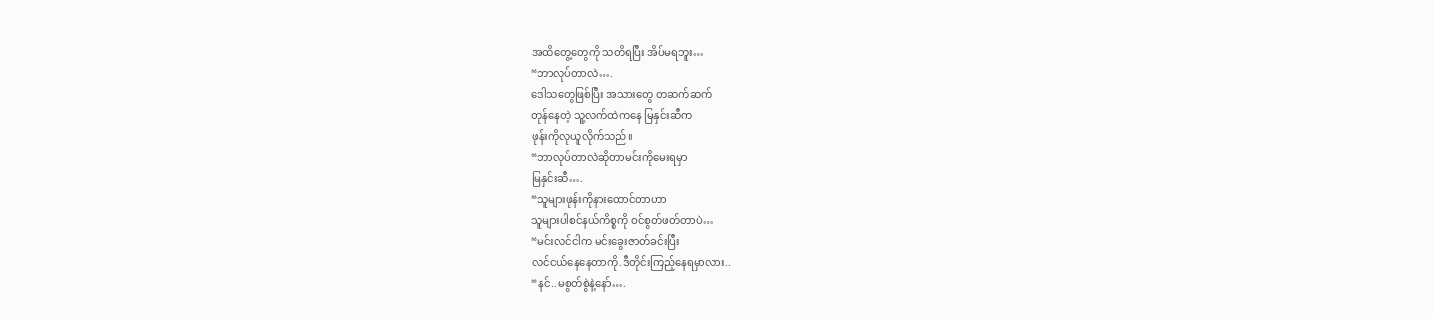အထိတွေ့တွေကို သတိရပြီး အိပ်မရဘူး…
“ဘာလုပ်တာလဲ….
ဒေါသတွေဖြစ်ပြီး အသားတွေ တဆက်ဆက်
တုန်နေတဲ့ သူ့လက်ထဲကနေ မြနှင်းဆီက
ဖုန်းကိုလုယူလိုက်သည်။
“ဘာလုပ်တာလဲဆိုတာမင်းကိုမေးရမှာ
မြနှင်းဆီ….
“သူများဖုန်းကိုနားထောင်တာဟာ
သူများပါစင်နယ်ကိစ္စကို ဝင်စွတ်ဖတ်တာပဲ…
“မင်းလင်ငါက မင်းခွေးဇာတ်ခင်းပြီး
လင်ငယ်နေနေတာကို.ဒီတိုင်းကြည့်နေရမှာလား..
“နင်..မစွတ်စွဲနဲ့နော်….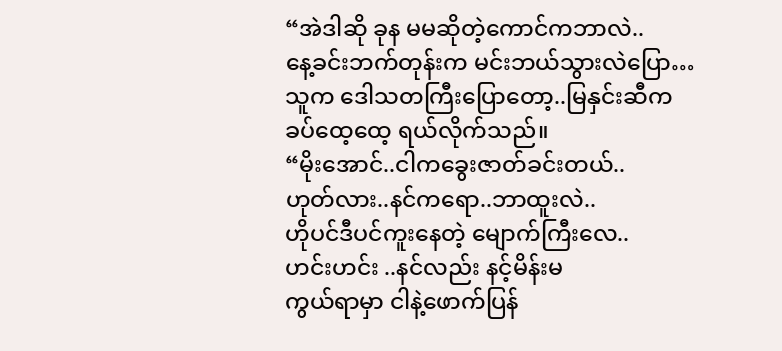“အဲဒါဆို ခုန မမဆိုတဲ့ကောင်ကဘာလဲ..
နေ့ခင်းဘက်တုန်းက မင်းဘယ်သွားလဲပြော…
သူက ဒေါသတကြီးပြောတော့..မြနှင်းဆီက
ခပ်ထေ့ထေ့ ရယ်လိုက်သည်။
“မိုးအောင်..ငါကခွေးဇာတ်ခင်းတယ်..
ဟုတ်လား..နင်ကရော..ဘာထူးလဲ..
ဟိုပင်ဒီပင်ကူးနေတဲ့ မျောက်ကြီးလေ..
ဟင်းဟင်း ..နင်လည်း နင့်မိန်းမ
ကွယ်ရာမှာ ငါနဲ့ဖောက်ပြန်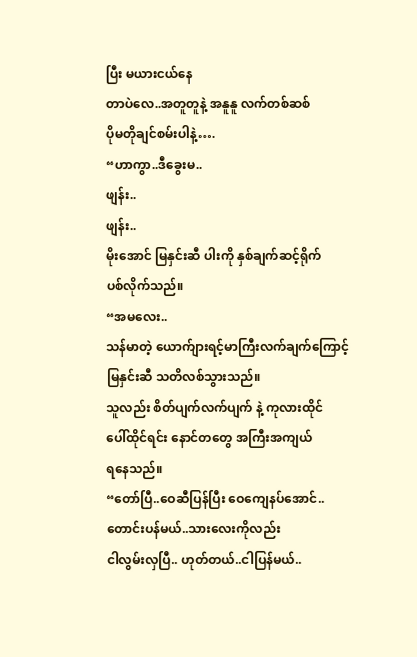ပြီး မယားငယ်နေ
တာပဲလေ..အတူတူနဲ့ အနူနူ လက်တစ်ဆစ်
ပိုမတိုချင်စမ်းပါနဲ့….
“ဟာကွာ..ဒီခွေးမ..
ဖျန်း..
ဖျန်း..
မိုးအောင် မြနှင်းဆီ ပါးကို နှစ်ချက်ဆင့်ရိုက်
ပစ်လိုက်သည်။
“အမလေး..
သန်မာတဲ့ ယောက်ျားရင့်မာကြီးလက်ချက်ကြောင့်
မြနှင်းဆီ သတိလစ်သွားသည်။
သူလည်း စိတ်ပျက်လက်ပျက် နဲ့ ကုလားထိုင်
ပေါ်ထိုင်ရင်း နောင်တတွေ အကြီးအကျယ်
ရနေသည်။
“တော်ပြီ..ဝေဆီပြန်ပြီး ဝေကျေနပ်အောင်..
တောင်းပန်မယ်..သားလေးကိုလည်း
ငါလွမ်းလှပြီ.. ဟုတ်တယ်..ငါပြန်မယ်..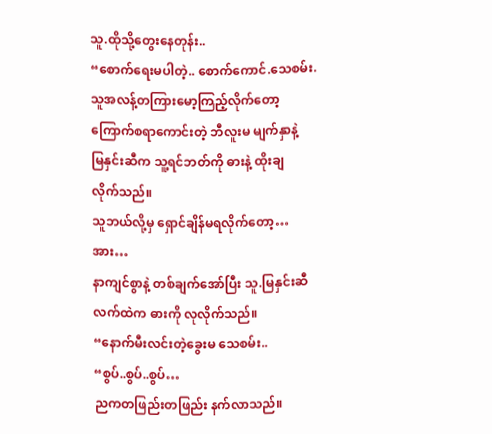သူ.ထိုသို့တွေးနေတုန်း..
“စောက်ရေးမပါတဲ့.. စောက်ကောင်.သေစမ်း.
သူအလန့်တကြားမော့ကြည့်လိုက်တော့
ကြောက်စရာကောင်းတဲ့ ဘီလူးမ မျက်နှာနဲ့
မြနှင်းဆီက သူ့ရင်ဘတ်ကို ဓားနဲ့ ထိုးချ
လိုက်သည်။
သူဘယ်လို့မှ ရှောင်ချိန်မရလိုက်တော့…
အား…
နာကျင်စွာနဲ့ တစ်ချက်အော်ပြီး သူ.မြနှင်းဆီ
လက်ထဲက ဓားကို လုလိုက်သည်။
“နောက်မီးလင်းတဲ့ခွေးမ သေစမ်း..
“စွပ်..စွပ်..စွပ်…
ညကတဖြည်းတဖြည်း နက်လာသည်။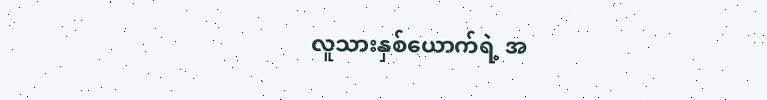လူသားနှစ်ယောက်ရဲ့ အ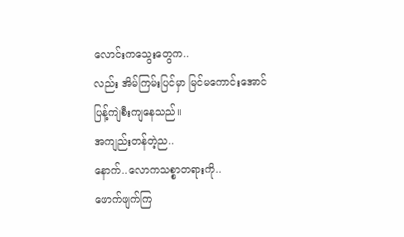လောင်းကသွေးတွေက..
လည်း အိမ်ကြမ်းပြင်မှာ မြင်မကောင်းအောင်
ပြန့်ကျဲစီးကျနေသည်။
အကျည်းတန်တဲ့ည..
နောက်..လောကသစ္စာတရားကို..
ဖောက်ဖျက်ကြ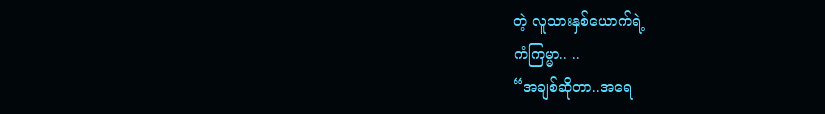တဲ့ လူသားနှစ်ယောက်ရဲ့
ကံကြမ္မာ.. ..
“အချစ်ဆိုတာ..အရေ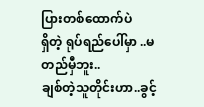ပြားတစ်ထောက်ပဲ
ရှိတဲ့ ရုပ်ရည်ပေါ်မှာ ..မတည်မှီဘူး..
ချစ်တဲ့သူတိုင်းဟာ..ခွင့်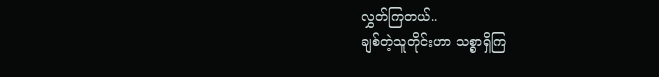လွှတ်ကြတယ်..
ချစ်တဲ့သူတိုင်းဟာ သစ္စာရှိကြ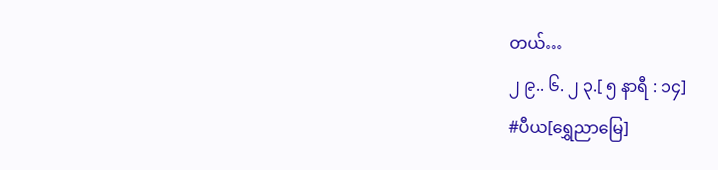တယ်…
၂ ၉.. ၆. ၂ ၃.[ ၅ နာရီ : ၁၄]
#ပီယ[ရွှေညာမြေ]